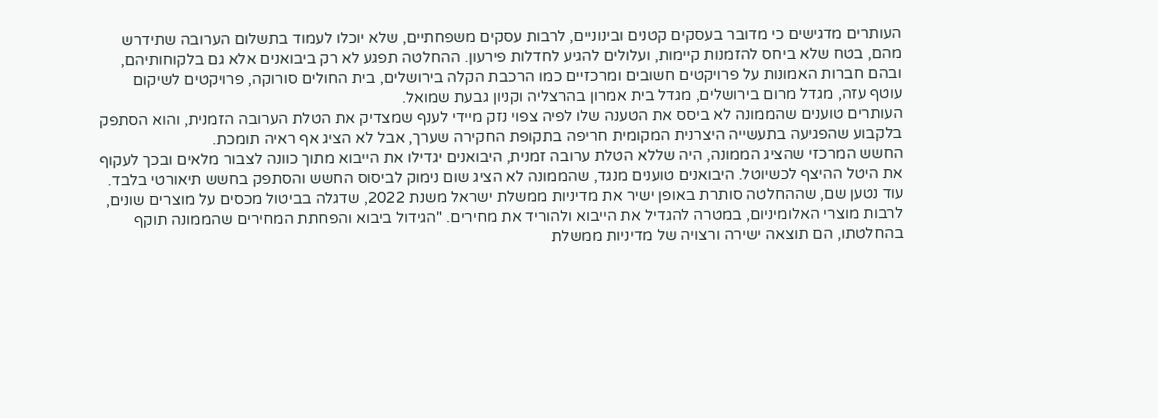העותרים מדגישים כי מדובר בעסקים קטנים ובינוניים, לרבות עסקים משפחתיים, שלא יוכלו לעמוד בתשלום הערובה שתידרש מהם, בטח שלא ביחס להזמנות קיימות, ועלולים להגיע לחדלות פירעון. ההחלטה תפגע לא רק ביבואנים אלא גם בלקוחותיהם, ובהם חברות האמונות על פרויקטים חשובים ומרכזיים כמו הרכבת הקלה בירושלים, בית החולים סורוקה, פרויקטים לשיקום עוטף עזה, מגדל מרום בירושלים, מגדל בית אמרון בהרצליה וקניון גבעת שמואל.
העותרים טוענים שהממונה לא ביסס את הטענה שלו לפיה צפוי נזק מיידי לענף שמצדיק את הטלת הערובה הזמנית, והוא הסתפק בלקבוע שהפגיעה בתעשייה היצרנית המקומית חריפה בתקופת החקירה שערך, אבל לא הציג אף ראיה תומכת.
החשש המרכזי שהציג הממונה, היה שללא הטלת ערובה זמנית, היבואנים יגדילו את הייבוא מתוך כוונה לצבור מלאים ובכך לעקוף את היטל ההיצף לכשיוטל. היבואנים טוענים מנגד, שהממונה לא הציג שום נימוק לביסוס החשש והסתפק בחשש תיאורטי בלבד.
עוד נטען שם, שההחלטה סותרת באופן ישיר את מדיניות ממשלת ישראל משנת 2022, שדגלה בביטול מכסים על מוצרים שונים, לרבות מוצרי האלומיניום, במטרה להגדיל את הייבוא ולהוריד את מחירים. "הגידול ביבוא והפחתת המחירים שהממונה תוקף בהחלטתו, הם תוצאה ישירה ורצויה של מדיניות ממשלת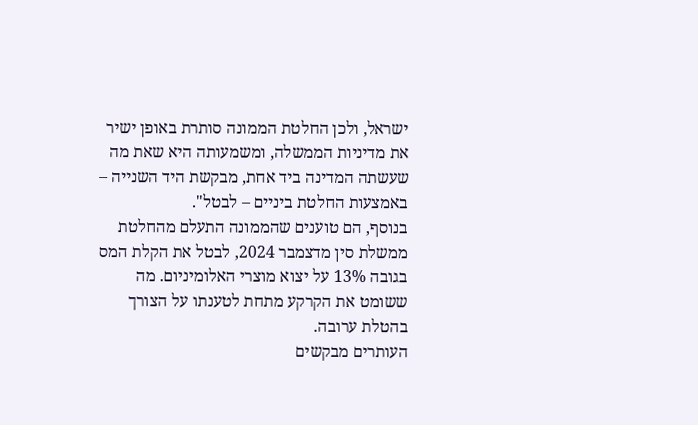ישראל, ולכן החלטת הממונה סותרת באופן ישיר את מדיניות הממשלה, ומשמעותה היא שאת מה שעשתה המדינה ביד אחת, מבקשת היד השנייה – באמצעות החלטת ביניים – לבטל".
בנוסף, הם טוענים שהממונה התעלם מהחלטת ממשלת סין מדצמבר 2024, לבטל את הקלת המס בגובה 13% על יצוא מוצרי האלומיניום. מה ששומט את הקרקע מתחת לטענתו על הצורך בהטלת ערובה.
העותרים מבקשים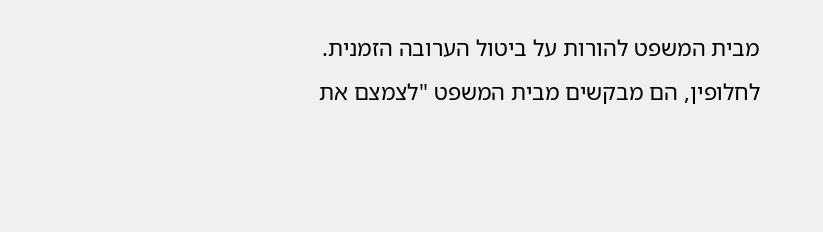מבית המשפט להורות על ביטול הערובה הזמנית. לחלופין, הם מבקשים מבית המשפט "לצמצם את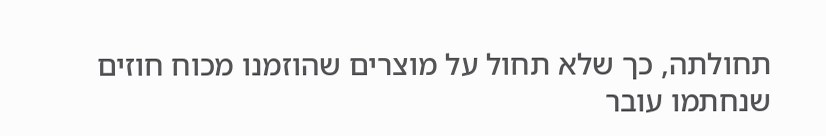תחולתה, כך שלא תחול על מוצרים שהוזמנו מכוח חוזים שנחתמו עובר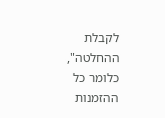לקבלת ההחלטה", כלומר כל ההזמנות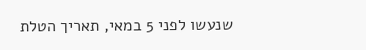שנעשו לפני 5 במאי, תאריך הטלת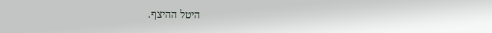היטל ההיצף.